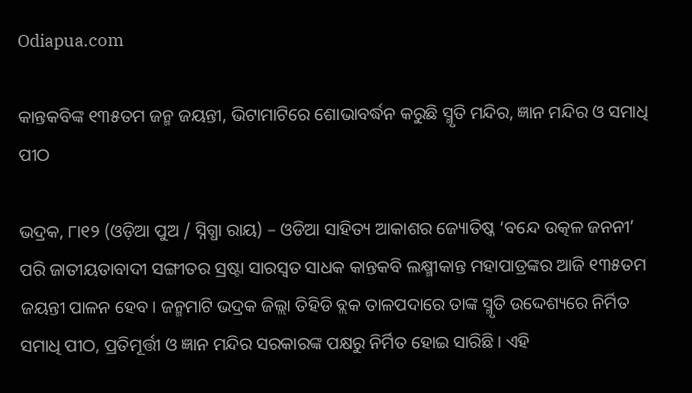Odiapua.com

କାନ୍ତକବିଙ୍କ ୧୩୫ତମ ଜନ୍ମ ଜୟନ୍ତୀ, ଭିଟାମାଟିରେ ଶୋଭାବର୍ଦ୍ଧନ କରୁଛି ସ୍ମୃତି ମନ୍ଦିର, ଜ୍ଞାନ ମନ୍ଦିର ଓ ସମାଧି ପୀଠ

ଭଦ୍ରକ, ୮ା୧୨ (ଓଡ଼ିଆ ପୁଅ / ସ୍ନିଗ୍ଧା ରାୟ) – ଓଡିଆ ସାହିତ୍ୟ ଆକାଶର ଜ୍ୟୋତିଷ୍କ ‘ବନ୍ଦେ ଉତ୍କଳ ଜନନୀ’ ପରି ଜାତୀୟତାବାଦୀ ସଙ୍ଗୀତର ସ୍ରଷ୍ଟା ସାରସ୍ୱତ ସାଧକ କାନ୍ତକବି ଲକ୍ଷ୍ମୀକାନ୍ତ ମହାପାତ୍ରଙ୍କର ଆଜି ୧୩୫ତମ ଜୟନ୍ତୀ ପାଳନ ହେବ। ଜନ୍ମମାଟି ଭଦ୍ରକ ଜିଲ୍ଲା ତିହିଡି ବ୍ଲକ ତାଳପଦାରେ ତାଙ୍କ ସ୍ମୃତି ଉଦ୍ଦେଶ୍ୟରେ ନିର୍ମିତ ସମାଧି ପୀଠ, ପ୍ରତିମୂର୍ତ୍ତୀ ଓ ଜ୍ଞାନ ମନ୍ଦିର ସରକାରଙ୍କ ପକ୍ଷରୁ ନିର୍ମିତ ହୋଇ ସାରିଛି। ଏହି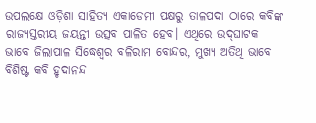ଉପଲକ୍ଷେ ଓଡ଼ିଶା ସାହିତ୍ୟ ଏକାଡେମୀ ପକ୍ଷରୁ ତାଳପଦା ଠାରେ କବିଙ୍କ ରାଜ୍ୟସ୍ତରୀୟ ଜୟନ୍ତୀ ଉତ୍ସବ ପାଳିତ ହେବ। ଏଥିରେ ଉଦ୍‌ଘାଟକ ଭାବେ ଜିଲାପାଳ ସିଦ୍ଧେଶ୍ୱର ବଳିରାମ ବୋନ୍ଦର, ମୁଖ୍ୟ ଅତିଥି ଭାବେ ବିଶିଷ୍ଟ କବି ହୃଦାନନ୍ଦ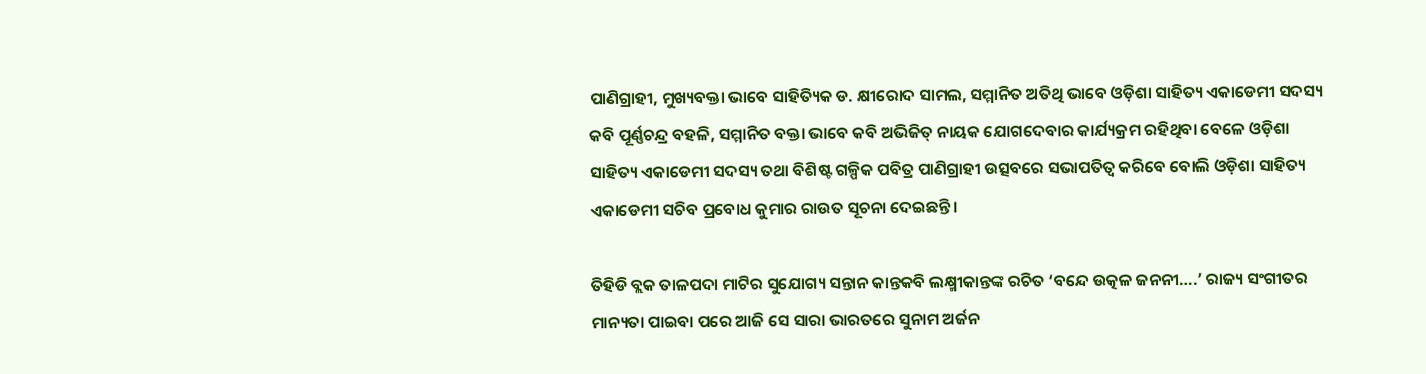ପାଣିଗ୍ରାହୀ, ମୁଖ୍ୟବକ୍ତା ଭାବେ ସାହିତ୍ୟିକ ଡ. କ୍ଷୀରୋଦ ସାମଲ, ସମ୍ମାନିତ ଅତିଥି ଭାବେ ଓଡ଼ିଶା ସାହିତ୍ୟ ଏକାଡେମୀ ସଦସ୍ୟ କବି ପୂର୍ଣ୍ଣଚନ୍ଦ୍ର ବହଳି, ସମ୍ମାନିତ ବକ୍ତା ଭାବେ କବି ଅଭିଜିତ୍ ନାୟକ ଯୋଗଦେବାର କାର୍ଯ୍ୟକ୍ରମ ରହିଥିବା ବେଳେ ଓଡ଼ିଶା ସାହିତ୍ୟ ଏକାଡେମୀ ସଦସ୍ୟ ତଥା ବିଶିଷ୍ଟ ଗଳ୍ପିକ ପବିତ୍ର ପାଣିଗ୍ରାହୀ ଉତ୍ସବରେ ସଭାପତିତ୍ୱ କରିବେ ବୋଲି ଓଡ଼ିଶା ସାହିତ୍ୟ ଏକାଡେମୀ ସଚିବ ପ୍ରବୋଧ କୁମାର ରାଉତ ସୂଚନା ଦେଇଛନ୍ତି।

ତିହିଡି ବ୍ଲକ ତାଳପଦା ମାଟିର ସୁଯୋଗ୍ୟ ସନ୍ତାନ କାନ୍ତକବି ଲକ୍ଷ୍ମୀକାନ୍ତଙ୍କ ରଚିତ ‘ବନ୍ଦେ ଉତ୍କଳ ଜନନୀ….’ ରାଜ୍ୟ ସଂଗୀତର ମାନ୍ୟତା ପାଇବା ପରେ ଆଜି ସେ ସାରା ଭାରତରେ ସୁନାମ ଅର୍ଜନ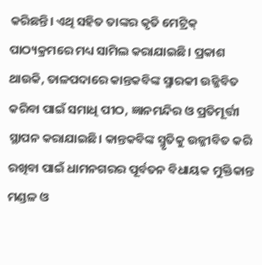କରିଛନ୍ତି। ଏଥି ସହିତ ତାଙ୍କର କୃତି ମେଟ୍ରିକ୍ ପାଠ୍ୟକ୍ରମରେ ମଧ୍ୟ ସାମିଲ କରାଯାଇଛି। ପ୍ରକାଶ ଥାଉକି, ତାଳପଦାରେ କାନ୍ତକବିଙ୍କ ସ୍ମାରକୀ ଉଜ୍ଜିବିତ କରିବା ପାଇଁ ସମାଧି ପୀଠ, ଜ୍ଞାନମନ୍ଦିର ଓ ପ୍ରତିମୂର୍ତ୍ତୀ ସ୍ଥାପନ କରାଯାଇଛି। କାନ୍ତକବିଙ୍କ ସ୍ମୃତିକୁ ଉଜ୍ଜୀବିତ କରି ରଖିବା ପାଇଁ ଧାମନଗରର ପୂର୍ବତନ ବିଧାୟକ ମୁକ୍ତିକାନ୍ତ ମଣ୍ଡଳ ଓ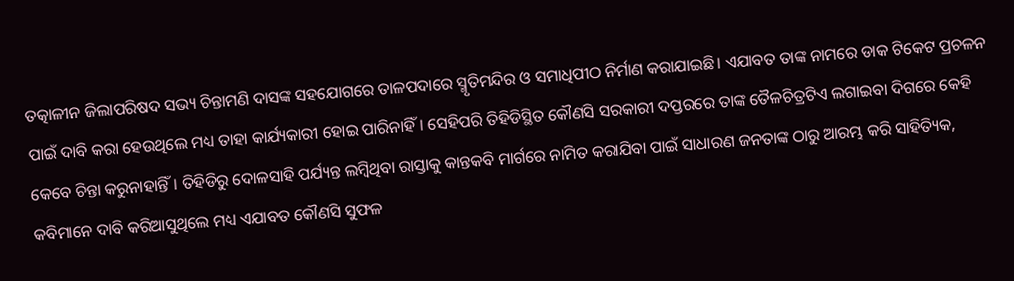ତତ୍କାଳୀନ ଜିଲାପରିଷଦ ସଭ୍ୟ ଚିନ୍ତାମଣି ଦାସଙ୍କ ସହଯୋଗରେ ତାଳପଦାରେ ସ୍ମୃତିମନ୍ଦିର ଓ ସମାଧିପୀଠ ନିର୍ମାଣ କରାଯାଇଛି। ଏଯାବତ ତାଙ୍କ ନାମରେ ଡାକ ଟିକେଟ ପ୍ରଚଳନ ପାଇଁ ଦାବି କରା ହେଉଥିଲେ ମଧ୍ୟ ତାହା କାର୍ଯ୍ୟକାରୀ ହୋଇ ପାରିନାହିଁ। ସେହିପରି ତିହିଡିସ୍ଥିତ କୌଣସି ସରକାରୀ ଦପ୍ତରରେ ତାଙ୍କ ତୈଳଚିତ୍ରଟିଏ ଲଗାଇବା ଦିଗରେ କେହି କେବେ ଚିନ୍ତା କରୁନାହାନ୍ତିଁ। ତିହିଡିରୁ ଦୋଳସାହି ପର୍ଯ୍ୟନ୍ତ ଲମ୍ବିଥିବା ରାସ୍ତାକୁ କାନ୍ତକବି ମାର୍ଗରେ ନାମିତ କରାଯିବା ପାଇଁ ସାଧାରଣ ଜନତାଙ୍କ ଠାରୁ ଆରମ୍ଭ କରି ସାହିତ୍ୟିକ, କବିମାନେ ଦାବି କରିଆସୁଥିଲେ ମଧ୍ୟ ଏଯାବତ କୌଣସି ସୁଫଳ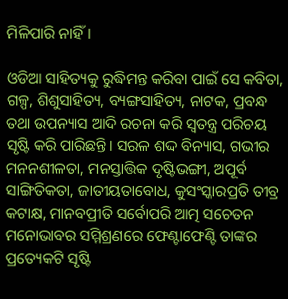ମିଳିପାରି ନାହିଁ।

ଓଡିଆ ସାହିତ୍ୟକୁ ରୁଦ୍ଧିମନ୍ତ କରିବା ପାଇଁ ସେ କବିତା, ଗଳ୍ପ, ଶିଶୁସାହିତ୍ୟ, ବ୍ୟଙ୍ଗସାହିତ୍ୟ, ନାଟକ, ପ୍ରବନ୍ଧ ତଥା ଉପନ୍ୟାସ ଆଦି ରଚନା କରି ସ୍ୱତନ୍ତ୍ର ପରିଚୟ ସୃଷ୍ଟି କରି ପାରିଛନ୍ତି। ସରଳ ଶଦ୍ଦ ବିନ୍ୟାସ, ଗଭୀର ମନନଶୀଳତା, ମନସ୍ତାତ୍ତିକ ଦୃଷ୍ଟିଭଙ୍ଗୀ, ଅପୂର୍ବ ସାଙ୍ଗିତିକତା, ଜାତୀୟତାବୋଧ, କୁସଂସ୍କାରପ୍ରତି ତୀବ୍ର କଟାକ୍ଷ, ମାନବପ୍ରୀତି ସର୍ବୋପରି ଆତ୍ମ ସଚେତନ ମନୋଭାବର ସମ୍ମିଶ୍ରଣରେ ଫେଣ୍ଟାଫେଣ୍ଟି ତାଙ୍କର ପ୍ରତ୍ୟେକଟି ସୃଷ୍ଟି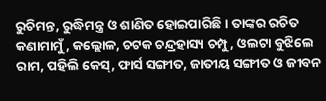ରୁଚିମନ୍ତ, ରୁଦ୍ଧିମନ୍ତ୍ର ଓ ଶାଣିତ ହୋଇପାରିଛି। ତାଙ୍କର ରଚିତ କଣାମାମୁଁ, କଲ୍ଲୋଳ, ଚଟକ ଚନ୍ଦ୍ରହାସ୍ୟ ଚମ୍ପୁ, ଓଲଟା ବୁଝିଲେ ରାମ, ପହିଲି କେସ୍‌, ଫାର୍ସ ସଙ୍ଗୀତ, ଜାତୀୟ ସଙ୍ଗୀତ ଓ ଜୀବନ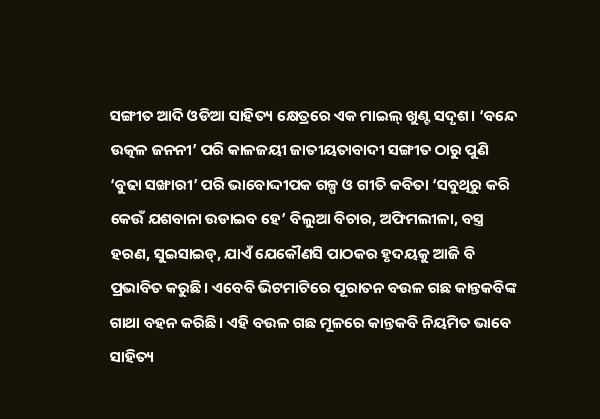ସଙ୍ଗୀତ ଆଦି ଓଡିଆ ସାହିତ୍ୟ କ୍ଷେତ୍ରରେ ଏକ ମାଇଲ୍ ଖୁଣ୍ଟ ସଦୃଶ। ‘ବନ୍ଦେ ଉତ୍କଳ ଜନନୀ’ ପରି କାଳଜୟୀ ଜାତୀୟତାବାଦୀ ସଙ୍ଗୀତ ଠାରୁ ପୁଣି ‘ବୁଢା ସଙ୍ଖାରୀ’ ପରି ଭାବୋଦ୍ଦୀପକ ଗଳ୍ପ ଓ ଗୀତି କବିତା ‘ସବୁଥିରୁ କରି କେଉଁ ଯଶବାନା ଉଡାଇବ ହେ’ ବିଲୁଆ ବିଚାର, ଅଫିମଲୀଳା, ବସ୍ତ୍ର ହରଣ, ସୁଇସାଇଡ୍‌, ଯାଏଁ ଯେକୌଣସି ପାଠକର ହୃଦୟକୁ ଆଜି ବି ପ୍ରଭାବିତ କରୁଛି। ଏବେବି ଭିଟମାଟିରେ ପୂରାତନ ବଉଳ ଗଛ କାନ୍ତକବିଙ୍କ ଗାଥା ବହନ କରିଛି। ଏହି ବଉଳ ଗଛ ମୂଳରେ କାନ୍ତକବି ନିୟମିତ ଭାବେ ସାହିତ୍ୟ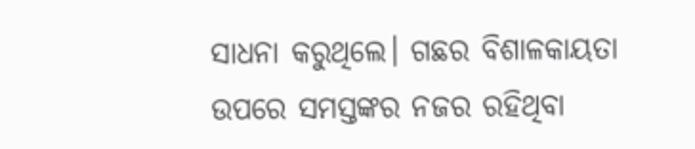ସାଧନା କରୁଥିଲେ। ଗଛର ବିଶାଳକାୟତା ଉପରେ ସମସ୍ତଙ୍କର ନଜର ରହିଥିବା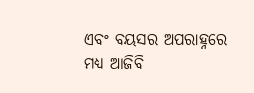ଏବଂ ବୟସର ଅପରାହ୍ନରେ ମଧ୍ୟ ଆଜିବି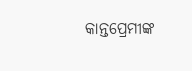କାନ୍ତପ୍ରେମୀଙ୍କ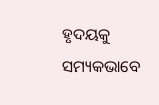ହୃଦୟକୁ ସମ୍ୟକଭାବେ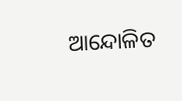ଆନ୍ଦୋଳିତ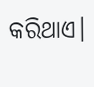କରିଥାଏ।